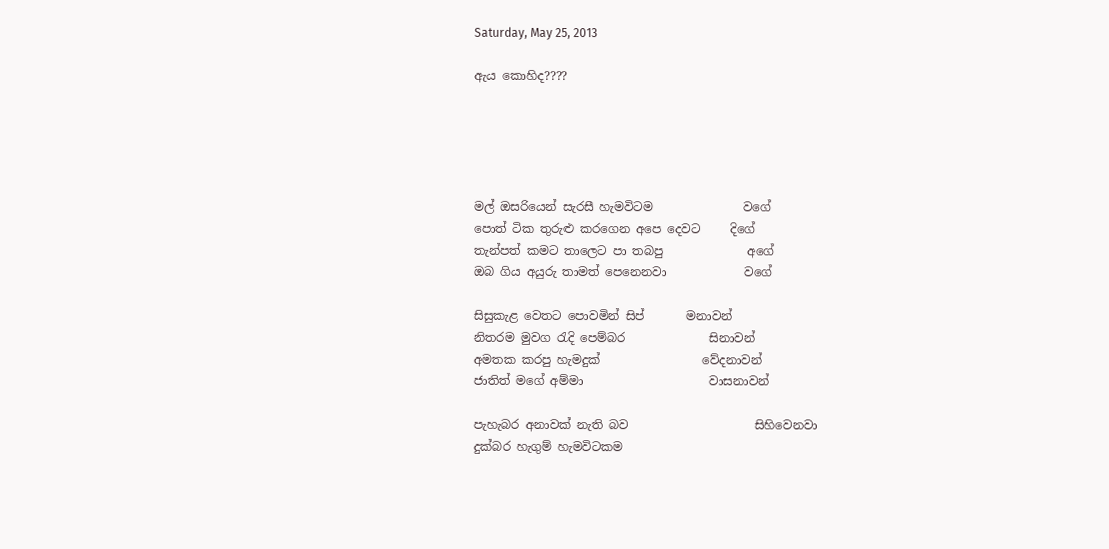Saturday, May 25, 2013

ඇය කොහිද????





මල් ඔසරියෙන් සැරසී හැමවිටම               වගේ
පොත් ටික තුරුළු කරගෙන අපෙ දෙවට     දිගේ
තැන්පත් කමට තාලෙට පා තබපු              අගේ
ඔබ ගිය අයුරු තාමත් පෙනෙනවා             වගේ

සිසුකැළ වෙතට පොවමින් සිප්       මනාවන්
නිතරම මුවග රැදි පෙම්බර              සිනාවන්
අමතක කරපු හැමදුක්                 වේදනාවන්
ජාතිත් මගේ අම්මා                     වාසනාවන්

පැහැබර අනාවක් නැති බව                     සිහිවෙනවා
දුක්බර හැගුම් හැමවිටකම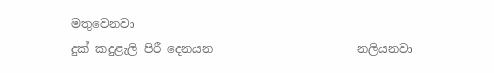මතුවෙනවා
දුක් කදුළැලි පිරී දෙනයන                        නලියනවා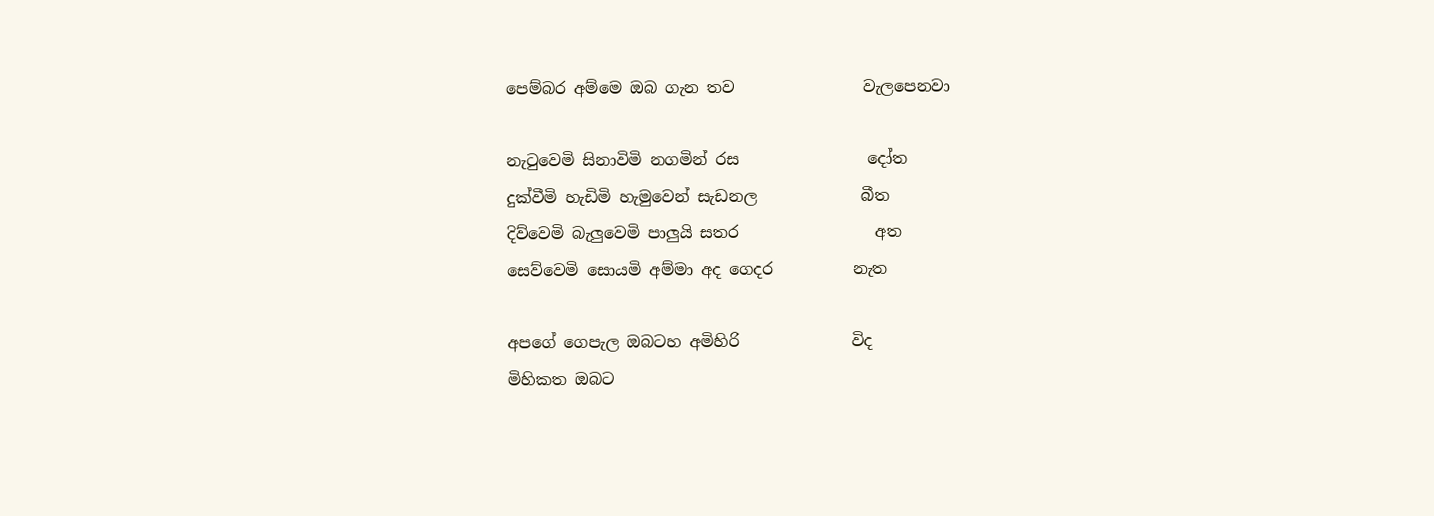පෙම්බර අම්මෙ ඔබ ගැන තව                වැලපෙනවා

නැටුවෙමි සිනාවිමි නගමින් රස                දෝත
දුක්වීමි හැඩිමි හැමුවෙන් සැඩනල             බීත
දිව්වෙමි බැලුවෙමි පාලුයි සතර                 අත
සෙව්වෙමි සොයමි අම්මා අද ගෙදර          නැත

අපගේ ගෙපැල ඔබටහ අමිහිරි              විද
මිහිකත ඔබට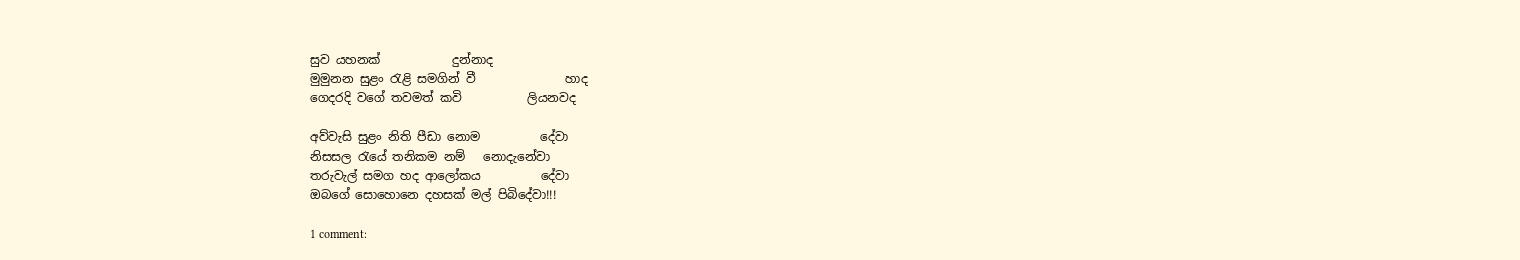සුව යහනක්            දුන්නාද
මුමුනන සුළං රැළි සමගින් වී               හාද
ගෙදරදි වගේ තවමත් කවි           ලියනවද

අව්වැසි සුළං නිති පීඩා නොම          දේවා
නිසසල රැයේ තනිකම නම්   නොදැනේවා
තරුවැල් සමග හද ආලෝකය          දේවා
ඔබගේ සොහොනෙ දහසක් මල් පිබිදේවා!!!

1 comment: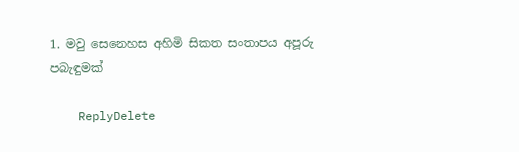1. මවු සෙනෙහස අහිමි සිකත සංතාපය අපූරු පබැඳුමක්

    ReplyDelete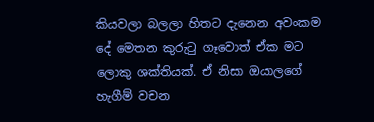කියවලා බලලා හිතට දැනෙන අවංකම දේ මෙතන කුරුටු ගෑවොත් ඒක මට ලොකු ශක්තියක්. ඒ නිසා ඔයාලගේ හැගීම් වචන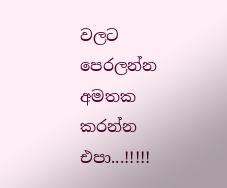වලට පෙරලන්න අමතක කරන්න එපා...!!!!!